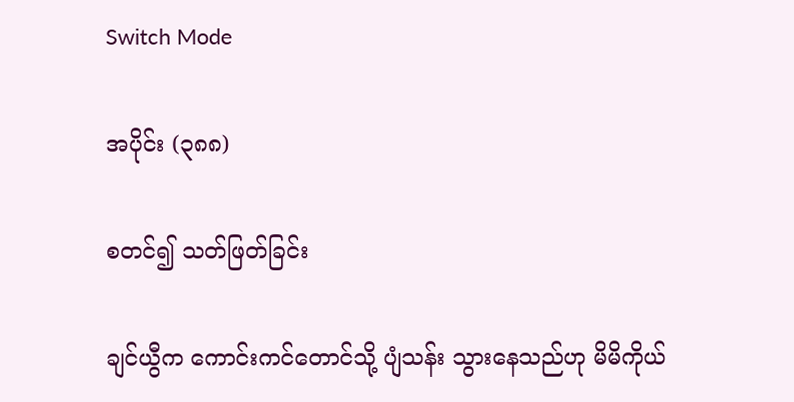Switch Mode

အပိုင်း (၃၈၈)

စတင်၍ သတ်ဖြတ်ခြင်း

ချင်ယွီက ကောင်းကင်တောင်သို့ ပျံသန်း သွားနေသည်ဟု မိမိကိုယ်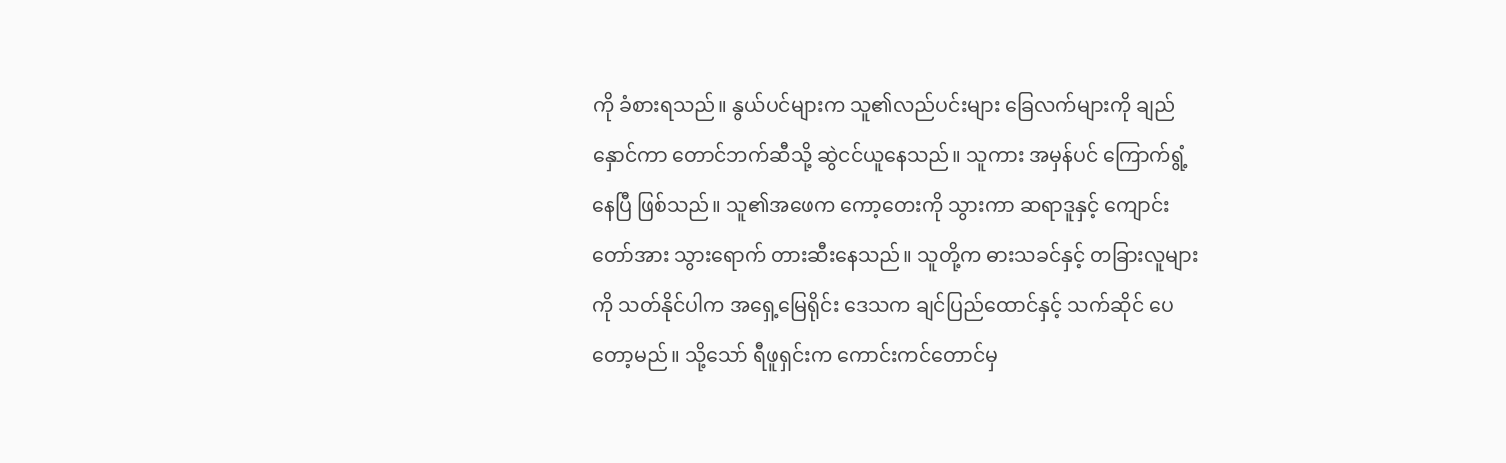ကို ခံစားရသည်။ နွယ်ပင်များက သူ၏လည်ပင်းများ ခြေလက်များကို ချည်နှောင်ကာ တောင်ဘက်ဆီသို့ ဆွဲငင်ယူနေသည်။ သူကား အမှန်ပင် ကြောက်ရွံ့နေပြီ ဖြစ်သည်။ သူ၏အဖေက ကော့တေးကို သွားကာ ဆရာဒူနှင့် ကျောင်းတော်အား သွားရောက် တားဆီးနေသည်။ သူတို့က ဓားသခင်နှင့် တခြားလူများကို သတ်နိုင်ပါက အရှေ့မြေရိုင်း ဒေသက ချင်ပြည်ထောင်နှင့် သက်ဆိုင် ပေတော့မည်။ သို့သော် ရီဖူရှင်းက ကောင်းကင်တောင်မှ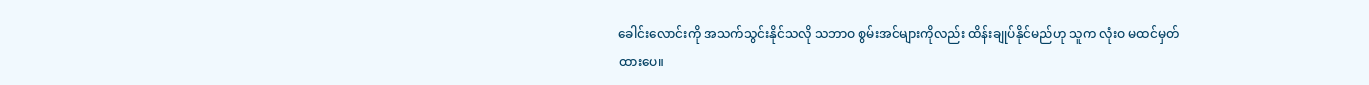ခေါင်းလောင်းကို အသက်သွင်းနိုင်သလို သဘာဝ စွမ်းအင်များကိုလည်း ထိန်းချုပ်နိုင်မည်ဟု သူက လုံးဝ မထင်မှတ်ထားပေ။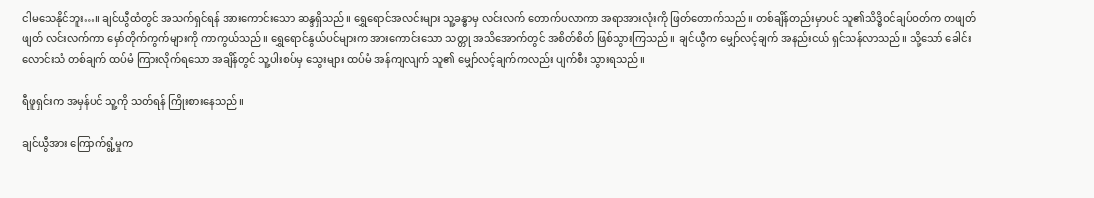ငါမသေနိုင်ဘူး…။ ချင်ယွီထံတွင် အသက်ရှင်ရန် အားကောင်းသော ဆန္ဒရှိသည်။ ရွှေရောင်အလင်းများ သူ့ခန္ဓာမှ လင်းလက် တောက်ပလာကာ အရာအားလုံးကို ဖြတ်တောက်သည်။ တစ်ချိန်တည်းမှာပင် သူ၏သိဒ္ဓိဝင်ချပ်ဝတ်က တဖျတ်ဖျတ် လင်းလက်ကာ မှော်တိုက်ကွက်များကို ကာကွယ်သည်။ ရွှေရောင်နွယ်ပင်များက အားကောင်းသော သတ္တု အသိအောက်တွင် အစိတ်စိတ် ဖြစ်သွားကြသည်။ ချင်ယွီက မျှော်လင့်ချက် အနည်းငယ် ရှင်သန်လာသည်။ သို့သော် ခေါင်းလောင်းသံ တစ်ချက် ထပ်မံ ကြားလိုက်ရသော အချိန်တွင် သူ့ပါးစပ်မှ သွေးများ ထပ်မံ အန်ကျလျက် သူ၏ မျှော်လင့်ချက်ကလည်း ပျက်စီး သွားရသည်။

ရီဖူရှင်းက အမှန်ပင် သူ့ကို သတ်ရန် ကြိုးစားနေသည်။

ချင်ယွီအား ကြောက်ရွံ့မှုက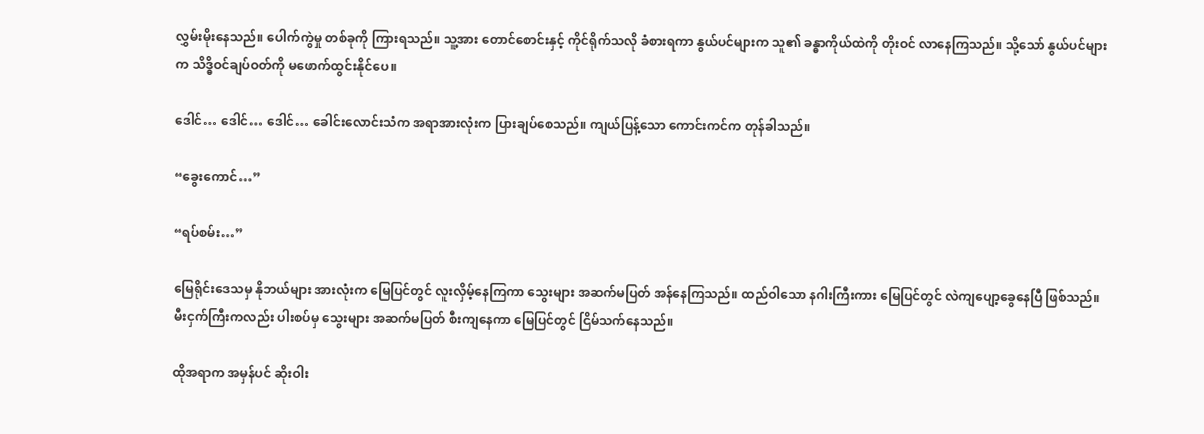လွှမ်းမိုးနေသည်။ ပေါက်ကွဲမှု တစ်ခုကို ကြားရသည်။ သူ့အား တောင်စောင်းနှင့် ကိုင်ရိုက်သလို ခံစားရကာ နွယ်ပင်များက သူ၏ ခန္ဓာကိုယ်ထဲကို တိုးဝင် လာနေကြသည်။ သို့သော် နွယ်ပင်များက သိဒ္ဓိဝင်ချပ်ဝတ်ကို မဖောက်ထွင်းနိုင်ပေ။

ဒေါင်… ဒေါင်… ဒေါင်… ခေါင်းလောင်းသံက အရာအားလုံးက ပြားချပ်စေသည်။ ကျယ်ပြန့်သော ကောင်းကင်က တုန်ခါသည်။

“ခွေးကောင်…”

“ရပ်စမ်း…”

မြေရိုင်းဒေသမှ နိုဘယ်များ အားလုံးက မြေပြင်တွင် လူးလှိမ့်နေကြကာ သွေးများ အဆက်မပြတ် အန်နေကြသည်။ ထည်ဝါသော နဂါးကြီးကား မြေပြင်တွင် လဲကျပျော့ခွေနေပြီ ဖြစ်သည်။ မီးငှက်ကြီးကလည်း ပါးစပ်မှ သွေးများ အဆက်မပြတ် စီးကျနေကာ မြေပြင်တွင် ငြိမ်သက်နေသည်။

ထိုအရာက အမှန်ပင် ဆိုးဝါး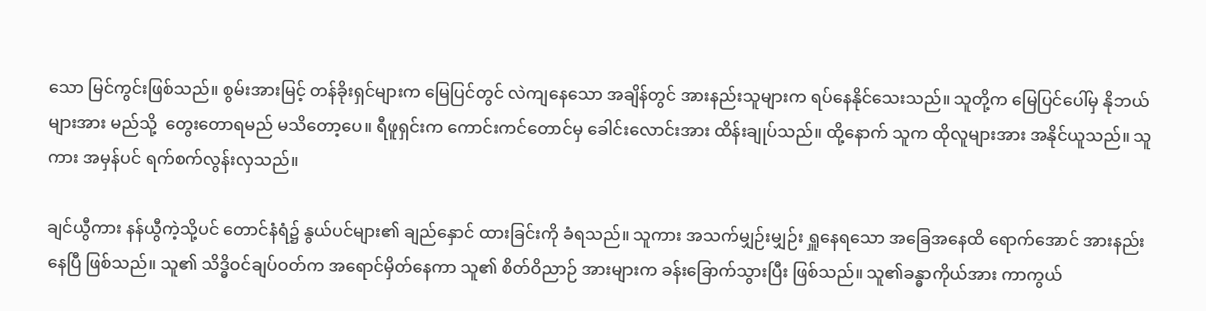သော မြင်ကွင်းဖြစ်သည်။ စွမ်းအားမြင့် တန်ခိုးရှင်များက မြေပြင်တွင် လဲကျနေသော အချိန်တွင် အားနည်းသူများက ရပ်နေနိုင်သေးသည်။ သူတို့က မြေပြင်ပေါ်မှ နိုဘယ်များအား မည်သို့  တွေးတောရမည် မသိတော့ပေ။ ရီဖူရှင်းက ကောင်းကင်တောင်မှ ခေါင်းလောင်းအား ထိန်းချုပ်သည်။ ထို့နောက် သူက ထိုလူများအား အနိုင်ယူသည်။ သူကား အမှန်ပင် ရက်စက်လွန်းလှသည်။

ချင်ယွီကား နန်ယွီကဲ့သို့ပင် တောင်နံရံ၌ နွယ်ပင်များ၏ ချည်နှောင် ထားခြင်းကို ခံရသည်။ သူကား အသက်မျှဉ်းမျှဉ်း ရှူနေရသော အခြေအနေထိ ရောက်အောင် အားနည်းနေပြီ ဖြစ်သည်။ သူ၏ သိဒ္ဓိဝင်ချပ်ဝတ်က အရောင်မှိတ်နေကာ သူ၏ စိတ်ဝိညာဉ် အားများက ခန်းခြောက်သွားပြီး ဖြစ်သည်။ သူ၏ခန္ဓာကိုယ်အား ကာကွယ်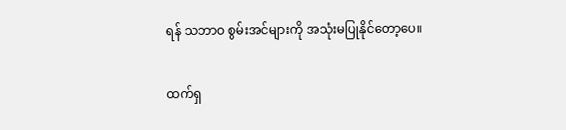ရန် သဘာဝ စွမ်းအင်များကို အသုံးမပြုနိုင်တော့ပေ။

ထက်ရှ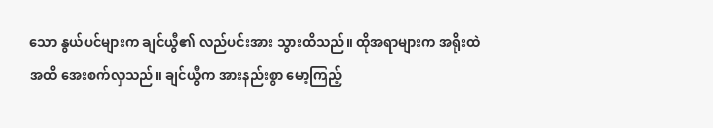သော နွယ်ပင်များက ချင်ယွီ၏ လည်ပင်းအား သွားထိသည်။ ထိုအရာများက အရိုးထဲအထိ အေးစက်လှသည်။ ချင်ယွီက အားနည်းစွာ မော့ကြည့်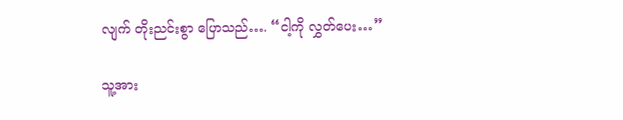လျက် တိုးညင်းစွာ ပြောသည်…. “ငါ့ကို လွှတ်ပေး…”

သူ့အား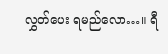လွှတ်ပေး ရမည်လော…။ ရီ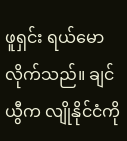ဖူရှင်း ရယ်မောလိုက်သည်။ ချင်ယွီက လျိုနိုင်ငံကို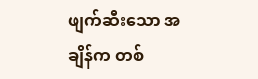ဖျက်ဆီးသော အချိန်က တစ်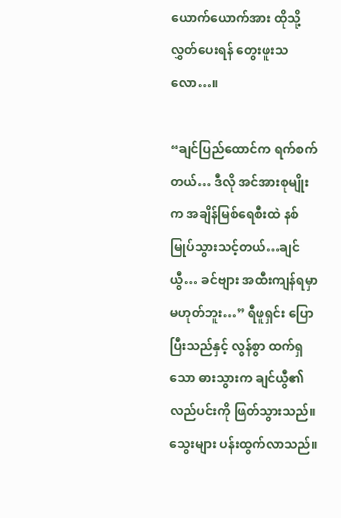ယောက်ယောက်အား ထိုသို့ လွှတ်ပေးရန် တွေးဖူးသလော…။

“ချင်ပြည်ထောင်က ရက်စက်တယ်… ဒီလို အင်အားစုမျိုးက အချိန်မြစ်ရေစီးထဲ နစ်မြုပ်သွားသင့်တယ်…ချင်ယွီ… ခင်ဗျား အထီးကျန်ရမှာ မဟုတ်ဘူး…” ရီဖူရှင်း ပြောပြီးသည်နှင့် လွန်စွာ ထက်ရှသော ဓားသွားက ချင်ယွီ၏ လည်ပင်းကို ဖြတ်သွားသည်။ သွေးများ ပန်းထွက်လာသည်။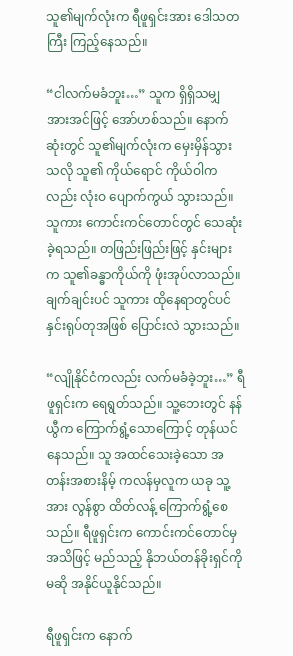သူ၏မျက်လုံးက ရီဖူရှင်းအား ဒေါသတကြီး ကြည့်နေသည်။

“ငါလက်မခံဘူး…” သူက ရှိရှိသမျှ အားအင်ဖြင့် အော်ဟစ်သည်။ နောက်ဆုံးတွင် သူ၏မျက်လုံးက မှေးမှိန်သွားသလို သူ၏ ကိုယ်ရောင် ကိုယ်ဝါကလည်း လုံးဝ ပျောက်ကွယ် သွားသည်။ သူကား ကောင်းကင်တောင်တွင် သေဆုံးခဲ့ရသည်။ တဖြည်းဖြည်းဖြင့် နှင်းများက သူ၏ခန္ဓာကိုယ်ကို ဖုံးအုပ်လာသည်။ ချက်ချင်းပင် သူကား ထိုနေရာတွင်ပင် နှင်းရုပ်တုအဖြစ် ပြောင်းလဲ သွားသည်။

“လျိုနိုင်ငံကလည်း လက်မခံခဲ့ဘူး…” ရီဖူရှင်းက ရေရွတ်သည်။ သူ့ဘေးတွင် နန်ယွီက ကြောက်ရွံ့သောကြောင့် တုန်ယင်နေသည်။ သူ အထင်သေးခဲ့သော အတန်းအစားနိမ့် ကလန်မှလူက ယခု သူ့အား လွန်စွာ ထိတ်လန့် ကြောက်ရွံ့စေသည်။ ရီဖူရှင်းက ကောင်းကင်တောင်မှ အသိဖြင့် မည်သည့် နိုဘယ်တန်ခိုးရှင်ကို မဆို အနိုင်ယူနိုင်သည်။

ရီဖူရှင်းက နောက်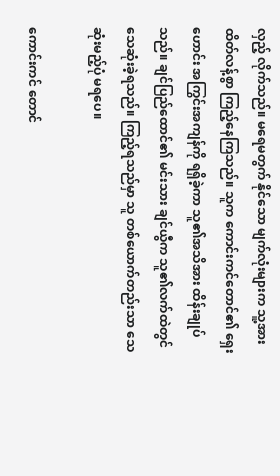လှည့် လိုက်သည်။ မရေမတွက် နိုင်သော မျက်လုံးများက သူ့အား ထိတ်လန့်စွာ ကြည့်နေကြသည်။ သူက ကောင်းကင်တောင်၏ ရှေးဟောင်း အကြွင်းအကျန်ကို ရရှိခဲ့ကာ သူ၏အသိအား ထိန်းချုပ်သည်။ ချင်ပြည်ထောင်၏ မင်းသား ချင်ယွီက သူ၏လက်ထဲတွင် သေဆုံးခဲ့ရသည်။ ကြည့်ရသည်မှာ သူ တစ်ယောက်တည်းသာ သေဆုံးမည့်ပုံ မရပေ။

ကောင်းကင် တောင်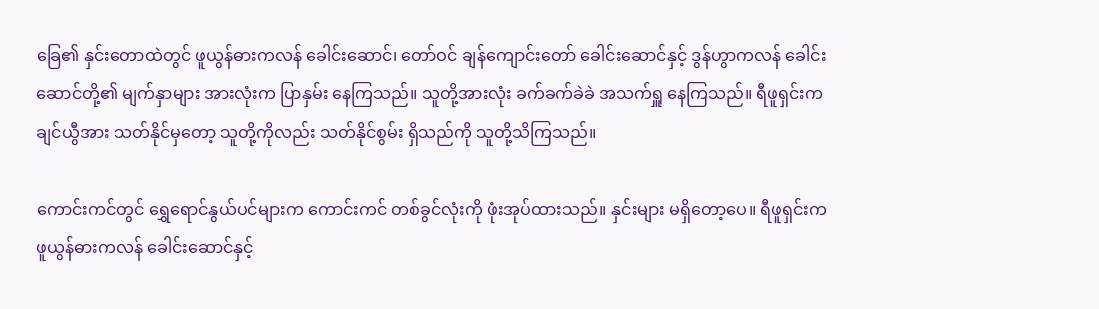ခြေ၏ နှင်းတောထဲတွင် ဖူယွန်ဓားကလန် ခေါင်းဆောင်၊ တော်ဝင် ချန်ကျောင်းတော် ခေါင်းဆောင်နှင့် ဒွန်ဟွာကလန် ခေါင်းဆောင်တို့၏ မျက်နှာများ အားလုံးက ပြာနှမ်း နေကြသည်။ သူတို့အားလုံး ခက်ခက်ခဲခဲ အသက်ရှူ နေကြသည်။ ရီဖူရှင်းက ချင်ယွီအား သတ်နိုင်မှတော့ သူတို့ကိုလည်း သတ်နိုင်စွမ်း ရှိသည်ကို သူတို့သိကြသည်။

ကောင်းကင်တွင် ရွှေရောင်နွယ်ပင်များက ကောင်းကင် တစ်ခွင်လုံးကို ဖုံးအုပ်ထားသည်။ နှင်းများ မရှိတော့ပေ။ ရီဖူရှင်းက ဖူယွန်ဓားကလန် ခေါင်းဆောင်နှင့်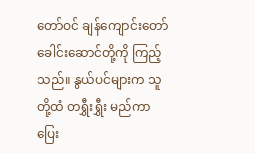တော်ဝင် ချန်ကျောင်းတော် ခေါင်းဆောင်တို့ကို ကြည့်သည်။ နွယ်ပင်များက သူတို့ထံ တရွှီးရွှီး မည်ကာ ပြေး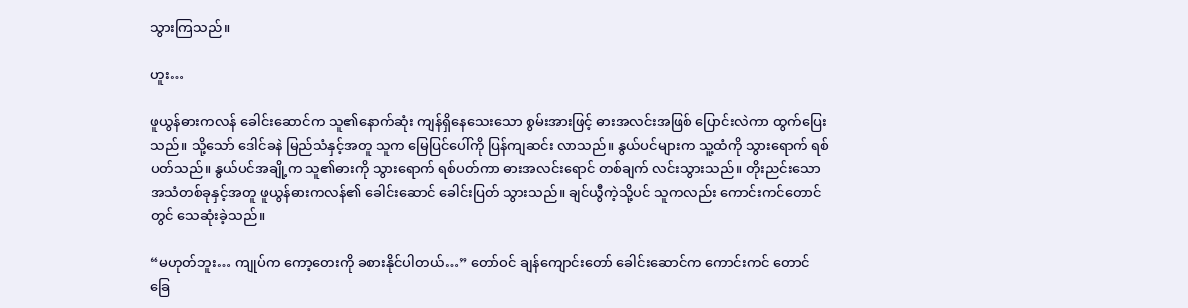သွားကြသည်။

ဟူး…

ဖူယွန်ဓားကလန် ခေါင်းဆောင်က သူ၏နောက်ဆုံး ကျန်ရှိနေသေးသော စွမ်းအားဖြင့် ဓားအလင်းအဖြစ် ပြောင်းလဲကာ ထွက်ပြေးသည်။ သို့သော် ဒေါင်ခနဲ မြည်သံနှင့်အတူ သူက မြေပြင်ပေါ်ကို ပြန်ကျဆင်း လာသည်။ နွယ်ပင်များက သူ့ထံကို သွားရောက် ရစ်ပတ်သည်။ နွယ်ပင်အချို့က သူ၏ဓားကို သွားရောက် ရစ်ပတ်ကာ ဓားအလင်းရောင် တစ်ချက် လင်းသွားသည်။ တိုးညင်းသော အသံတစ်ခုနှင့်အတူ ဖူယွန်ဓားကလန်၏ ခေါင်းဆောင် ခေါင်းပြတ် သွားသည်။ ချင်ယွီကဲ့သို့ပင် သူကလည်း ကောင်းကင်တောင်တွင် သေဆုံးခဲ့သည်။

“မဟုတ်ဘူး… ကျုပ်က ကော့တေးကို ခစားနိုင်ပါတယ်…” တော်ဝင် ချန်ကျောင်းတော် ခေါင်းဆောင်က ကောင်းကင် တောင်ခြေ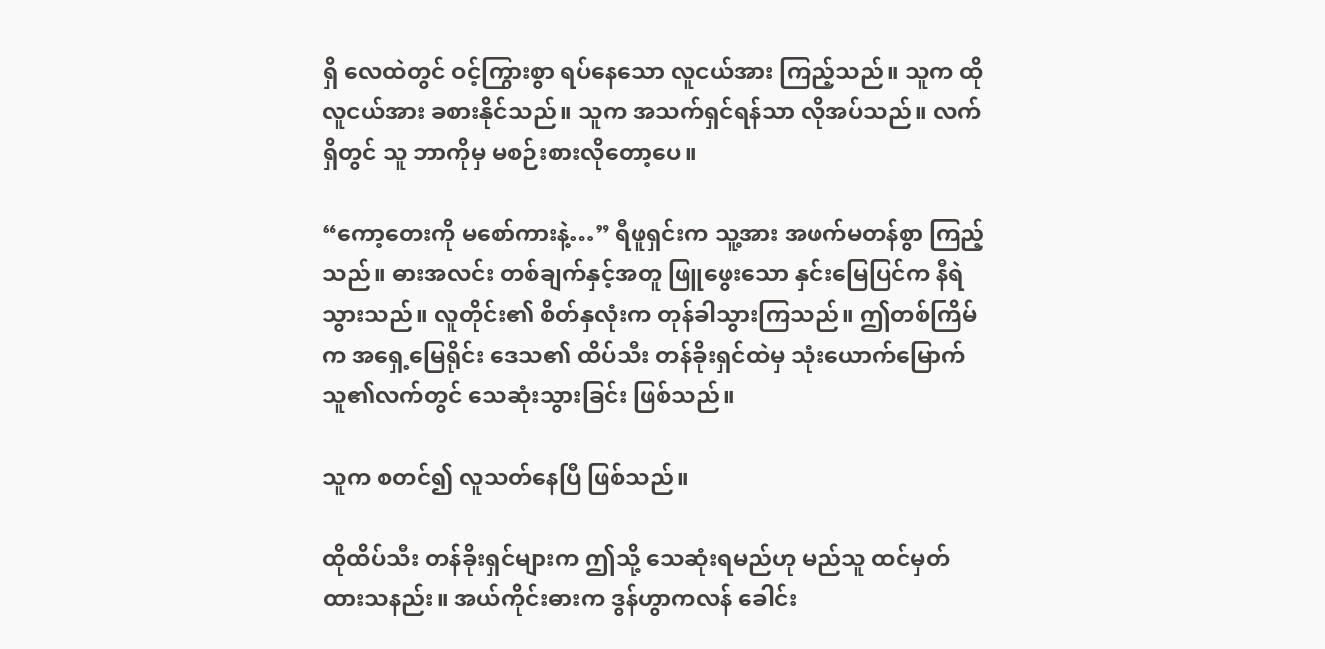ရှိ လေထဲတွင် ဝင့်ကြွားစွာ ရပ်နေသော လူငယ်အား ကြည့်သည်။ သူက ထိုလူငယ်အား ခစားနိုင်သည်။ သူက အသက်ရှင်ရန်သာ လိုအပ်သည်။ လက်ရှိတွင် သူ ဘာကိုမှ မစဉ်းစားလိုတော့ပေ။

“ကော့တေးကို မစော်ကားနဲ့…” ရီဖူရှင်းက သူ့အား အဖက်မတန်စွာ ကြည့်သည်။ ဓားအလင်း တစ်ချက်နှင့်အတူ ဖြူဖွေးသော နှင်းမြေပြင်က နီရဲသွားသည်။ လူတိုင်း၏ စိတ်နှလုံးက တုန်ခါသွားကြသည်။ ဤတစ်ကြိမ်က အရှေ့မြေရိုင်း ဒေသ၏ ထိပ်သီး တန်ခိုးရှင်ထဲမှ သုံးယောက်မြောက် သူ၏လက်တွင် သေဆုံးသွားခြင်း ဖြစ်သည်။

သူက စတင်၍ လူသတ်နေပြီ ဖြစ်သည်။

ထိုထိပ်သီး တန်ခိုးရှင်များက ဤသို့ သေဆုံးရမည်ဟု မည်သူ ထင်မှတ် ထားသနည်း။ အယ်ကိုင်းဓားက ဒွန်ဟွာကလန် ခေါင်း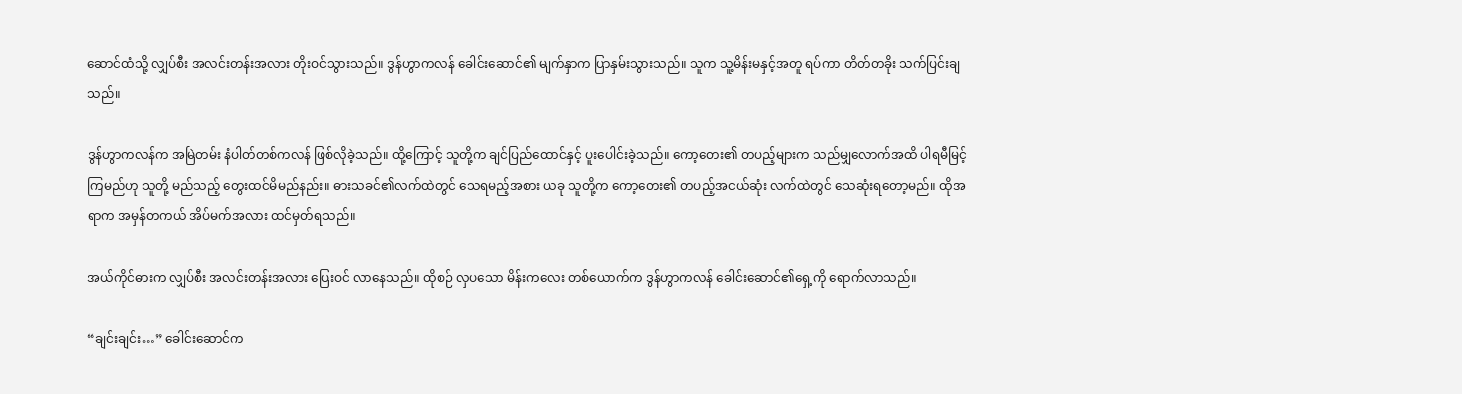ဆောင်ထံသို့ လျှပ်စီး အလင်းတန်းအလား တိုးဝင်သွားသည်။ ဒွန်ဟွာကလန် ခေါင်းဆောင်၏ မျက်နှာက ပြာနှမ်းသွားသည်။ သူက သူ့မိန်းမနှင့်အတူ ရပ်ကာ တိတ်တခိုး သက်ပြင်းချသည်။

ဒွန်ဟွာကလန်က အမြဲတမ်း နံပါတ်တစ်ကလန် ဖြစ်လိုခဲ့သည်။ ထို့ကြောင့် သူတို့က ချင်ပြည်ထောင်နှင့် ပူးပေါင်းခဲ့သည်။ ကော့တေး၏ တပည့်များက သည်မျှလောက်အထိ ပါရမီမြင့်ကြမည်ဟု သူတို့ မည်သည့် တွေးထင်မိမည်နည်း။ ဓားသခင်၏လက်ထဲတွင် သေရမည့်အစား ယခု သူတို့က ကော့တေး၏ တပည့်အငယ်ဆုံး လက်ထဲတွင် သေဆုံးရတော့မည်။ ထိုအရာက အမှန်တကယ် အိပ်မက်အလား ထင်မှတ်ရသည်။

အယ်ကိုင်ဓားက လျှပ်စီး အလင်းတန်းအလား ပြေးဝင် လာနေသည်။ ထိုစဉ် လှပသော မိန်းကလေး တစ်ယောက်က ဒွန်ဟွာကလန် ခေါင်းဆောင်၏ရှေ့ကို ရောက်လာသည်။

“ချင်းချင်း…” ခေါင်းဆောင်က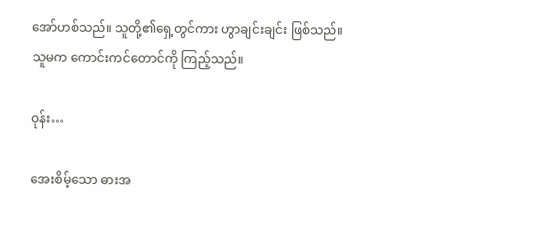အော်ဟစ်သည်။ သူတို့၏ရှေ့တွင်ကား ဟွာချင်းချင်း ဖြစ်သည်။ သူမက ကောင်းကင်တောင်ကို ကြည့်သည်။

ဝုန်း…

အေးစိမ့်သော ဓားအ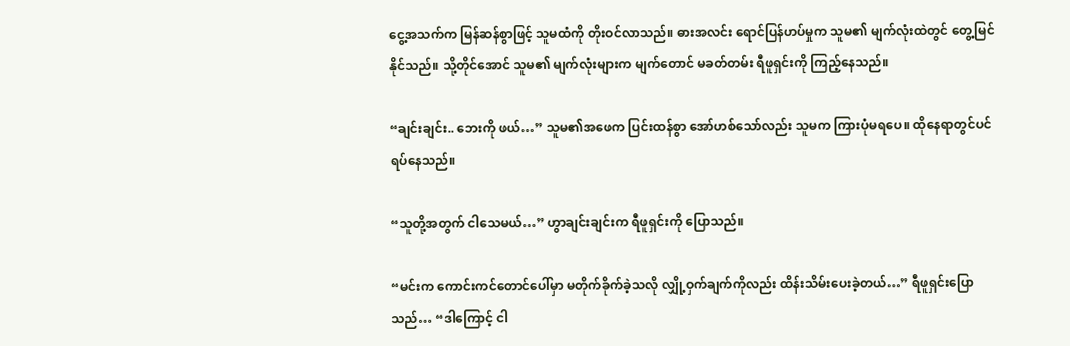ငွေ့အသက်က မြန်ဆန်စွာဖြင့် သူမထံကို တိုးဝင်လာသည်။ ဓားအလင်း ရောင်ပြန်ဟပ်မှုက သူမ၏ မျက်လုံးထဲတွင် တွေ့မြင်နိုင်သည်။ သို့တိုင်အောင် သူမ၏ မျက်လုံးများက မျက်တောင် မခတ်တမ်း ရီဖူရှင်းကို ကြည့်နေသည်။

“ချင်းချင်း.. ဘေးကို ဖယ်…” သူမ၏အဖေက ပြင်းထန်စွာ အော်ဟစ်သော်လည်း သူမက ကြားပုံမရပေ။ ထိုနေရာတွင်ပင် ရပ်နေသည်။

“သူတို့အတွက် ငါသေမယ်…” ဟွာချင်းချင်းက ရီဖူရှင်းကို ပြောသည်။

“မင်းက ကောင်းကင်တောင်ပေါ်မှာ မတိုက်ခိုက်ခဲ့သလို လျှို့ဝှက်ချက်ကိုလည်း ထိန်းသိမ်းပေးခဲ့တယ်…” ရီဖူရှင်းပြောသည်… “ဒါကြောင့် ငါ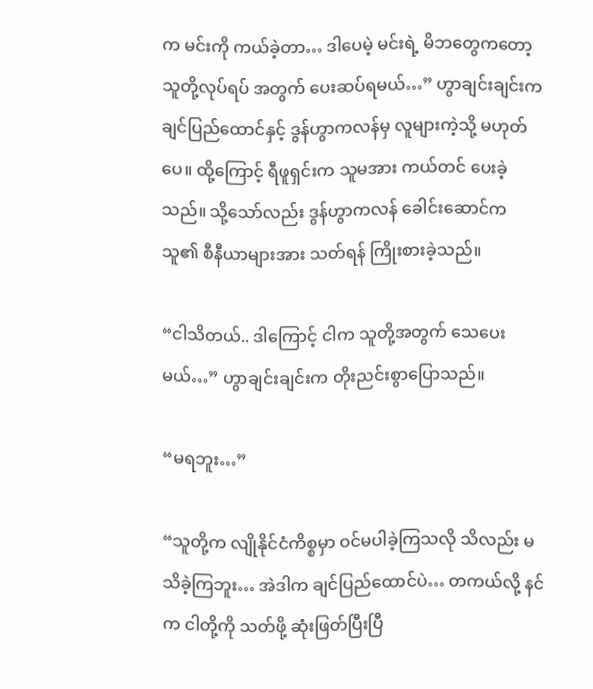က မင်းကို ကယ်ခဲ့တာ… ဒါပေမဲ့ မင်းရဲ့ မိဘတွေကတော့ သူတို့လုပ်ရပ် အတွက် ပေးဆပ်ရမယ်…” ဟွာချင်းချင်းက ချင်ပြည်ထောင်နှင့် ဒွန်ဟွာကလန်မှ လူများကဲ့သို့ မဟုတ်ပေ။ ထို့ကြောင့် ရီဖူရှင်းက သူမအား ကယ်တင် ပေးခဲ့သည်။ သို့သော်လည်း ဒွန်ဟွာကလန် ခေါင်းဆောင်က သူ၏ စီနီယာများအား သတ်ရန် ကြိုးစားခဲ့သည်။

“ငါသိတယ်.. ဒါကြောင့် ငါက သူတို့အတွက် သေပေးမယ်…” ဟွာချင်းချင်းက တိုးညင်းစွာပြောသည်။

“မရဘူး…”

“သူတို့က လျိုနိုင်ငံကိစ္စမှာ ဝင်မပါခဲ့ကြသလို သိလည်း မသိခဲ့ကြဘူး… အဲဒါက ချင်ပြည်ထောင်ပဲ… တကယ်လို့ နင်က ငါတို့ကို သတ်ဖို့ ဆုံးဖြတ်ပြီးပြီ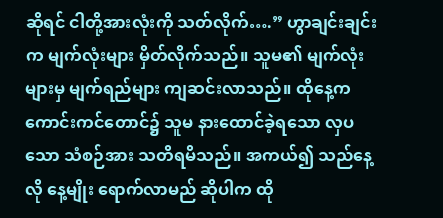ဆိုရင် ငါတို့အားလုံးကို သတ်လိုက်….” ဟွာချင်းချင်းက မျက်လုံးများ မှိတ်လိုက်သည်။ သူမ၏ မျက်လုံးများမှ မျက်ရည်များ ကျဆင်းလာသည်။ ထိုနေ့က ကောင်းကင်တောင်၌ သူမ နားထောင်ခဲ့ရသော လှပသော သံစဉ်အား သတိရမိသည်။ အကယ်၍ သည်နေ့လို နေ့မျိုး ရောက်လာမည် ဆိုပါက ထို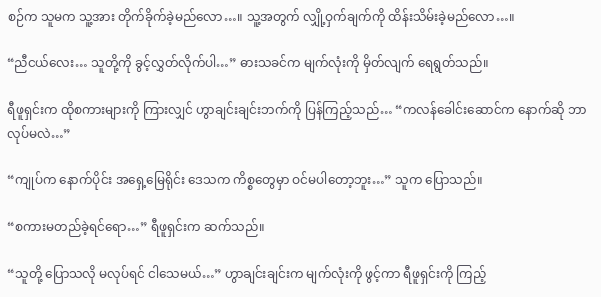စဉ်က သူမက သူ့အား တိုက်ခိုက်ခဲ့မည်လော…။ သူ့အတွက် လျှို့ဝှက်ချက်ကို ထိန်းသိမ်းခဲ့မည်လော…။

“ညီငယ်လေး… သူတို့ကို ခွင့်လွှတ်လိုက်ပါ…” ဓားသခင်က မျက်လုံးကို မှိတ်လျက် ရေရွတ်သည်။

ရီဖူရှင်းက ထိုစကားများကို ကြားလျှင် ဟွာချင်းချင်းဘက်ကို ပြန်ကြည့်သည်… “ကလန်ခေါင်းဆောင်က နောက်ဆို ဘာလုပ်မလဲ…”

“ကျုပ်က နောက်ပိုင်း အရှေ့မြေရိုင်း ဒေသက ကိစ္စတွေမှာ ဝင်မပါတော့ဘူး…” သူက ပြောသည်။

“စကားမတည်ခဲ့ရင်ရော…” ရီဖူရှင်းက ဆက်သည်။

“သူတို့ ပြောသလို မလုပ်ရင် ငါသေမယ်…” ဟွာချင်းချင်းက မျက်လုံးကို ဖွင့်ကာ ရီဖူရှင်းကို ကြည့်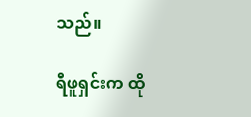သည်။

ရီဖူရှင်းက ထို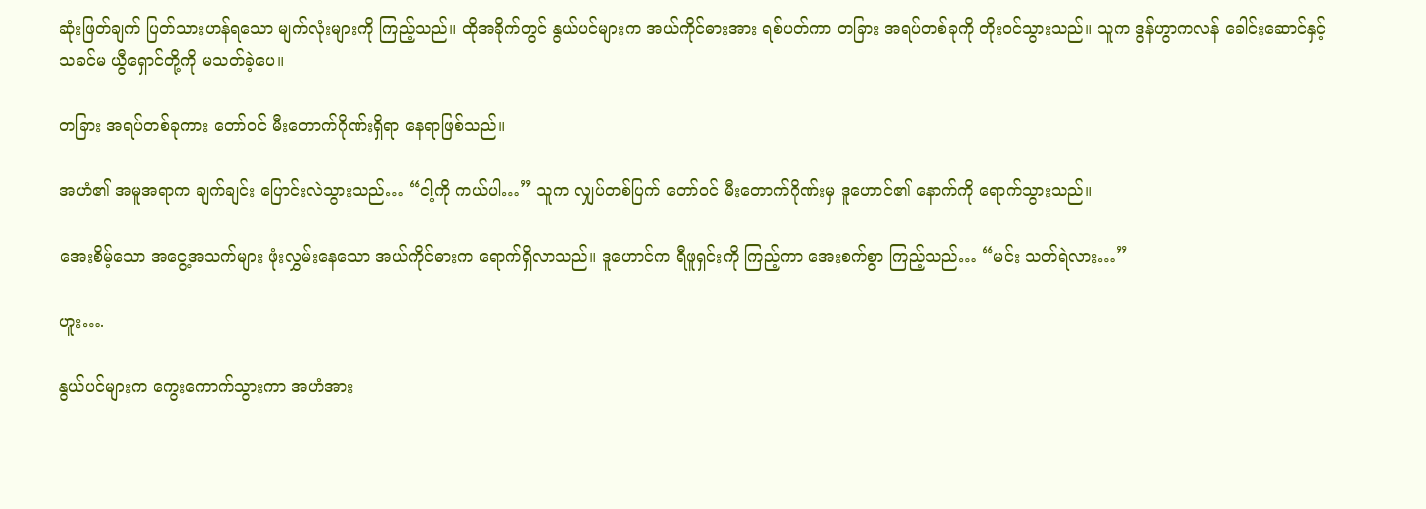ဆုံးဖြတ်ချက် ပြတ်သားဟန်ရသော မျက်လုံးများကို ကြည့်သည်။ ထိုအခိုက်တွင် နွယ်ပင်များက အယ်ကိုင်ဓားအား ရစ်ပတ်ကာ တခြား အရပ်တစ်ခုကို တိုးဝင်သွားသည်။ သူက ဒွန်ဟွာကလန် ခေါင်းဆောင်နှင့် သခင်မ ယွီရှောင်တို့ကို မသတ်ခဲ့ပေ။

တခြား အရပ်တစ်ခုကား တော်ဝင် မီးတောက်ဂိုဏ်းရှိရာ နေရာဖြစ်သည်။

အဟံ၏ အမူအရာက ချက်ချင်း ပြောင်းလဲသွားသည်… “ငါ့ကို ကယ်ပါ…” သူက လျှပ်တစ်ပြက် တော်ဝင် မီးတောက်ဂိုဏ်းမှ ဒူဟောင်၏ နောက်ကို ရောက်သွားသည်။

အေးစိမ့်သော အငွေ့အသက်များ ဖုံးလွှမ်းနေသော အယ်ကိုင်ဓားက ရောက်ရှိလာသည်။ ဒူဟောင်က ရီဖူရှင်းကို ကြည့်ကာ အေးစက်စွာ ကြည့်သည်… “မင်း သတ်ရဲလား…”

ဟူး….

နွယ်ပင်များက ကွေးကောက်သွားကာ အဟံအား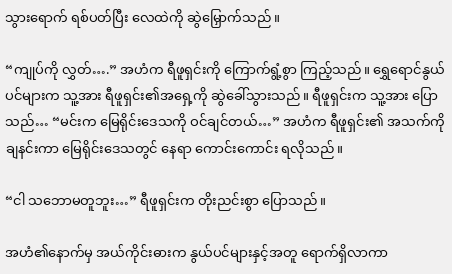သွားရောက် ရစ်ပတ်ပြီး လေထဲကို ဆွဲမြှောက်သည်။

“ကျုပ်ကို လွှတ်….” အဟံက ရီဖူရှင်းကို ကြောက်ရွံ့စွာ ကြည့်သည်။ ရွှေရောင်နွယ်ပင်များက သူ့အား ရီဖူရှင်း၏အရှေ့ကို ဆွဲခေါ်သွားသည်။ ရီဖူရှင်းက သူ့အား ပြောသည်… “မင်းက မြေရိုင်းဒေသကို ဝင်ချင်တယ်…” အဟံက ရီဖူရှင်း၏ အသက်ကို ချနင်းကာ မြေရိုင်းဒေသတွင် နေရာ ကောင်းကောင်း ရလိုသည်။

“ငါ သဘောမတူဘူး…” ရီဖူရှင်းက တိုးညင်းစွာ ပြောသည်။

အဟံ၏နောက်မှ အယ်ကိုင်းဓားက နွယ်ပင်များနှင့်အတူ ရောက်ရှိလာကာ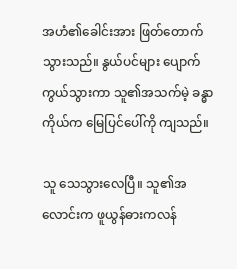အဟံ၏ခေါင်းအား ဖြတ်တောက် သွားသည်။ နွယ်ပင်များ ပျောက်ကွယ်သွားကာ သူ၏အသက်မဲ့ ခန္ဓာကိုယ်က မြေပြင်ပေါ်ကို ကျသည်။

သူ သေသွားလေပြီ။ သူ၏အလောင်းက ဖူယွန်ဓားကလန်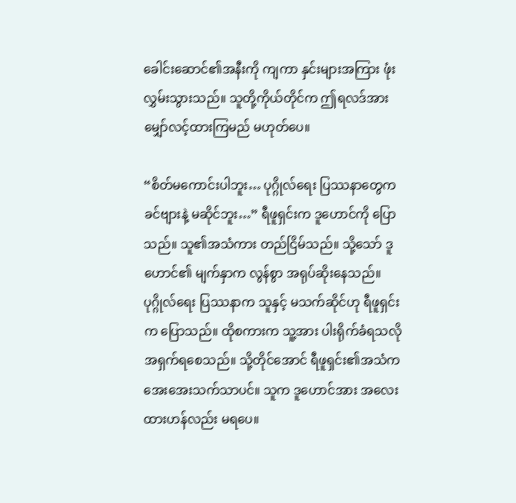ခေါင်းဆောင်၏အနီးကို ကျကာ နှင်းများအကြား ဖုံးလွှမ်းသွားသည်။ သူတို့ကိုယ်တိုင်က ဤရလဒ်အား မျှော်လင့်ထားကြမည် မဟုတ်ပေ။

“စိတ်မကောင်းပါဘူး… ပုဂ္ဂိုလ်ရေး ပြဿနာတွေက ခင်ဗျားနဲ့ မဆိုင်ဘူး…” ရီဖူရှင်းက ဒူဟောင်ကို ပြောသည်။ သူ၏အသံကား တည်ငြိမ်သည်။ သို့သော် ဒူဟောင်၏ မျက်နှာက လွန်စွာ အရုပ်ဆိုးနေသည်။ ပုဂ္ဂိုလ်ရေး ပြဿနာက သူနှင့် မသက်ဆိုင်ဟု ရီဖူရှင်းက ပြောသည်။ ထိုစကားက သူ့အား ပါးရိုက်ခံရသလို အရှက်ရစေသည်။ သို့တိုင်အောင် ရီဖူရှင်း၏အသံက အေးအေးသက်သာပင်။ သူက ဒူဟောင်အား အလေးထားဟန်လည်း မရပေ။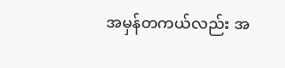အမှန်တကယ်လည်း အ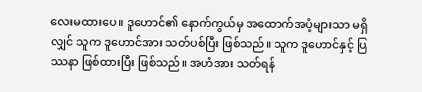လေးမထားပေ။ ဒူဟောင်၏ နောက်ကွယ်မှ အထောက်အပံ့များသာ မရှိလျှင် သူက ဒူဟောင်အား သတ်ပစ်ပြီး ဖြစ်သည်။ သူက ဒူဟောင်နှင့် ပြဿနာ ဖြစ်ထားပြီး ဖြစ်သည်။ အဟံအား သတ်ရန်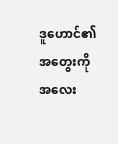ဒူဟောင်၏အတွေးကို အလေး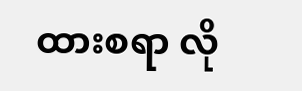ထားစရာ လို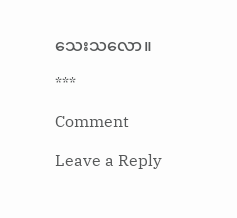သေးသလော။

***

Comment

Leave a Reply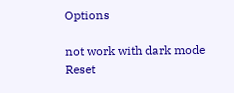Options

not work with dark mode
Reset